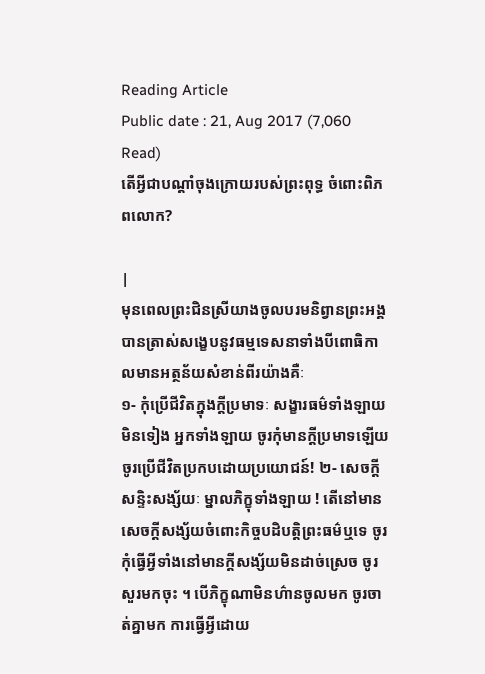Reading Article
Public date : 21, Aug 2017 (7,060 Read)
តើអ្វីជាបណ្តាំចុងក្រោយរបស់ព្រះពុទ្ធ ចំពោះពិភពលោក?

|
មុនពេលព្រះជិនស្រីយាងចូលបរមនិព្វានព្រះអង្គបានត្រាស់សង្ខេបនូវធម្មទេសនាទាំងបីពោធិកាលមានអត្ថន័យសំខាន់ពីរយ៉ាងគឺៈ
១- កុំប្រើជីវិតក្នុងក្តីប្រមាទៈ សង្ខារធម៌ទាំងឡាយមិនទៀង អ្នកទាំងឡាយ ចូរកុំមានក្តីប្រមាទឡើយ ចូរប្រើជីវិតប្រកបដោយប្រយោជន៍! ២- សេចក្តីសន្ទិះសង្ស័យៈ ម្នាលភិក្ខុទាំងឡាយ ! តើនៅមានសេចក្តីសង្ស័យចំពោះកិច្ចបដិបត្តិព្រះធម៌ឬទេ ចូរកុំធ្វើអ្វីទាំងនៅមានក្តីសង្ស័យមិនដាច់ស្រេច ចូរសួរមកចុះ ។ បើភិក្ខុណាមិនហ៌ានចូលមក ចូរចាត់គ្នាមក ការធ្វើអ្វីដោយ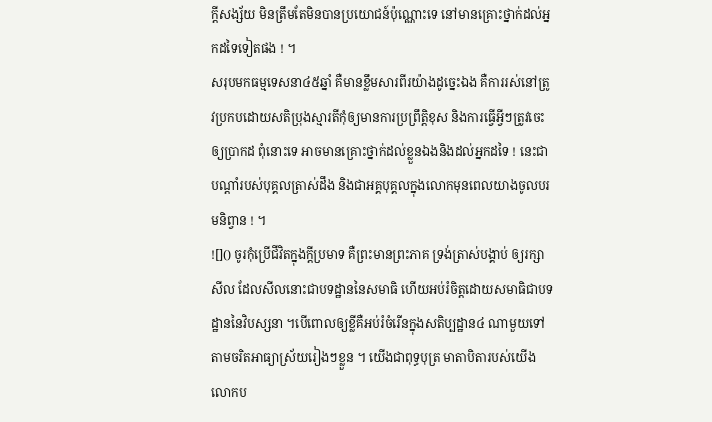ក្តីសង្ស័យ មិនត្រឹមតែមិនបានប្រយោជន៍ប៉ុណ្ណោះទេ នៅមានគ្រោះថ្នាក់ដល់អ្នកដទៃទៀតផង ! ។
សរុបមកធម្មទេសនា៤៥ឆ្នាំ គឺមានខ្លឹមសារពីរយ៉ាងដូច្នេះឯង គឺការរស់នៅត្រូវប្រកបដោយសតិប្រុងស្មារតីកុំឲ្យមានការប្រព្រឹត្តិខុស និងការធ្វើអ្វីៗត្រូវចេះឲ្យប្រាកដ ពុំនោះទេ អាចមានគ្រោះថ្នាក់ដល់ខ្លួនឯងនិងដល់អ្នកដទៃ ! នេះជាបណ្តាំរបស់បុគ្គលត្រាស់ដឹង និងជាអគ្គបុគ្គលក្នុងលោកមុនពេលយាងចូលបរមនិព្វាន ! ។
![]() ចូរកុំប្រើជីវិតក្នុងក្តីប្រមាទ គឺព្រះមានព្រះភាគ ទ្រង់ត្រាស់បង្គាប់ ឲ្យរក្សាសីល ដែលសីលនោះជាបទដ្ឋាននៃសមាធិ ហើយអប់រំចិត្តដោយសមាធិជាបទដ្ឋាននៃវិបស្សនា ។បើពោលឲ្យខ្លីគឺអប់រំចំរើនក្នុងសតិប្បដ្ឋាន៤ ណាមួយទៅតាមចរិតអាធ្យាស្រ័យរៀងៗខ្លួន ។ យើងជាពុទ្ធបុត្រ មាតាបិតារបស់យើងលោកប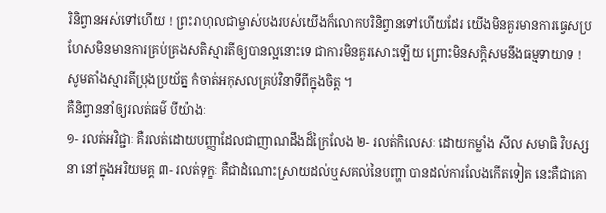រិនិព្វានអស់ទៅហើយ ! ព្រះរាហុលជាម្ចាស់បងរបស់យើងក៏លោកបរិនិព្វានទៅហើយដែរ យើងមិនគួរមានការធ្វេសប្រហែសមិនមានការគ្រប់គ្រងសតិស្មារតីឲ្យបានល្អនោះទេ ជាការមិនគួរសោះឡើយ ព្រោះមិនសក្តិសមនឹងធម្មទាយាទ ! សូមតាំងស្មារតីប្រុងប្រយ័ត្ន កំចាត់អកុសលគ្រប់វិនាទីពីក្នុងចិត្ត ។
គឺនិព្វាននាំឲ្យរលត់ធម៌ បីយ៉ាងៈ
១- រលត់អវិជ្ជាៈ គឺរលត់ដោយបញ្ញាដែលជាញាណដឹងដ៏ក្រៃលែង ២- រលត់កិលេសៈ ដោយកម្លាំង សីល សមាធិ វិបស្សនា នៅក្នុងអរិយមគ្គ ៣- រលត់ទុក្ខៈ គឺជាដំណោះស្រាយដល់ឬសគល់នៃបញ្ហា បានដល់ការលែងកើតទៀត នេះគឺជាគោ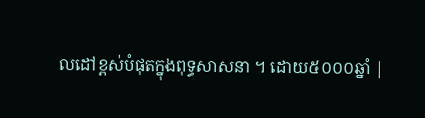លដៅខ្ពស់បំផុតក្នុងពុទ្ធសាសនា ។ ដោយ៥០០០ឆ្នាំ |